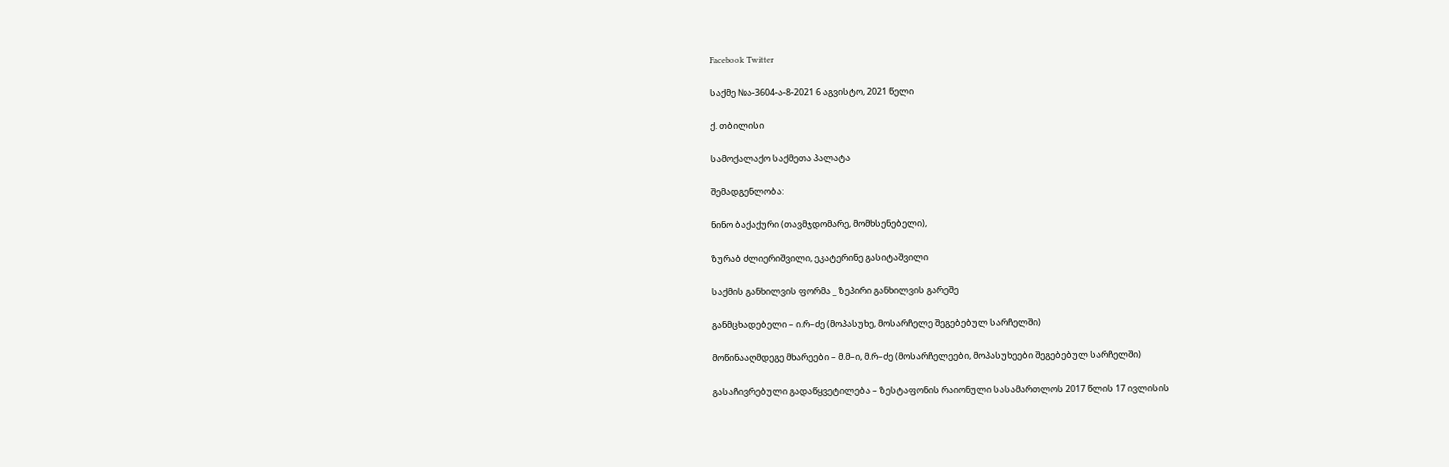Facebook Twitter

საქმე №ა-3604-ა-8-2021 6 აგვისტო, 2021 წელი

ქ. თბილისი

სამოქალაქო საქმეთა პალატა

შემადგენლობა:

ნინო ბაქაქური (თავმჯდომარე, მომხსენებელი),

ზურაბ ძლიერიშვილი, ეკატერინე გასიტაშვილი

საქმის განხილვის ფორმა _ ზეპირი განხილვის გარეშე

განმცხადებელი – ი.რ–ძე (მოპასუხე, მოსარჩელე შეგებებულ სარჩელში)

მოწინააღმდეგე მხარეები – მ.მ–ი, მ.რ–ძე (მოსარჩელეები, მოპასუხეები შეგებებულ სარჩელში)

გასაჩივრებული გადაწყვეტილება – ზესტაფონის რაიონული სასამართლოს 2017 წლის 17 ივლისის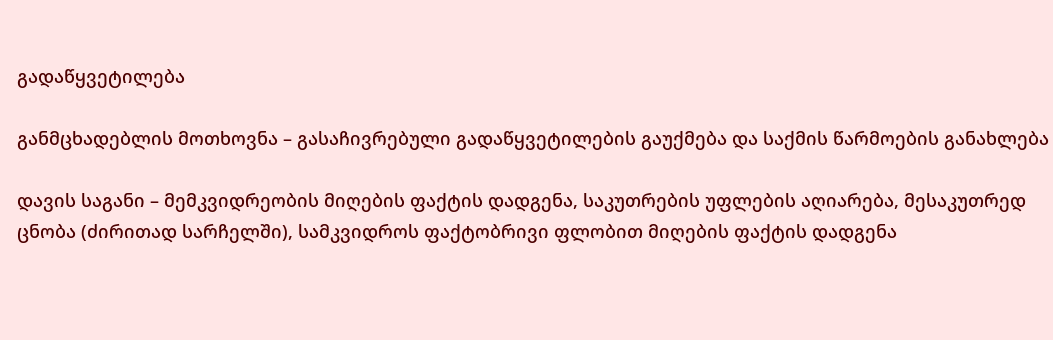გადაწყვეტილება

განმცხადებლის მოთხოვნა – გასაჩივრებული გადაწყვეტილების გაუქმება და საქმის წარმოების განახლება

დავის საგანი – მემკვიდრეობის მიღების ფაქტის დადგენა, საკუთრების უფლების აღიარება, მესაკუთრედ ცნობა (ძირითად სარჩელში), სამკვიდროს ფაქტობრივი ფლობით მიღების ფაქტის დადგენა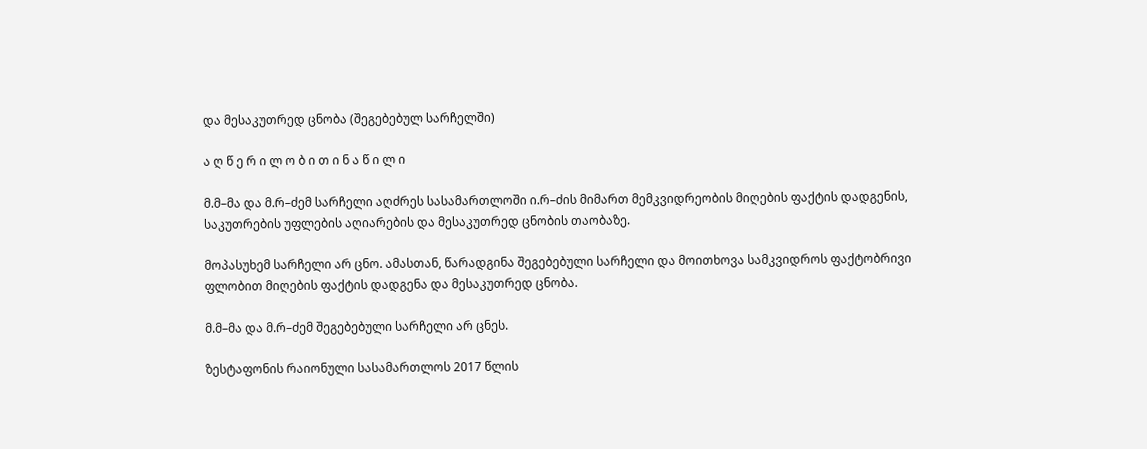და მესაკუთრედ ცნობა (შეგებებულ სარჩელში)

ა ღ წ ე რ ი ლ ო ბ ი თ ი ნ ა წ ი ლ ი

მ.მ–მა და მ.რ–ძემ სარჩელი აღძრეს სასამართლოში ი.რ–ძის მიმართ მემკვიდრეობის მიღების ფაქტის დადგენის, საკუთრების უფლების აღიარების და მესაკუთრედ ცნობის თაობაზე.

მოპასუხემ სარჩელი არ ცნო. ამასთან, წარადგინა შეგებებული სარჩელი და მოითხოვა სამკვიდროს ფაქტობრივი ფლობით მიღების ფაქტის დადგენა და მესაკუთრედ ცნობა.

მ.მ–მა და მ.რ–ძემ შეგებებული სარჩელი არ ცნეს.

ზესტაფონის რაიონული სასამართლოს 2017 წლის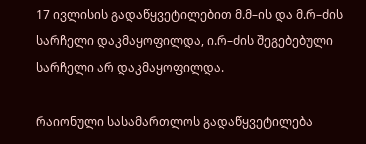17 ივლისის გადაწყვეტილებით მ.მ–ის და მ.რ–ძის სარჩელი დაკმაყოფილდა, ი.რ–ძის შეგებებული სარჩელი არ დაკმაყოფილდა.

რაიონული სასამართლოს გადაწყვეტილება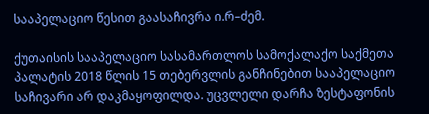სააპელაციო წესით გაასაჩივრა ი.რ–ძემ.

ქუთაისის სააპელაციო სასამართლოს სამოქალაქო საქმეთა პალატის 2018 წლის 15 თებერვლის განჩინებით სააპელაციო საჩივარი არ დაკმაყოფილდა. უცვლელი დარჩა ზესტაფონის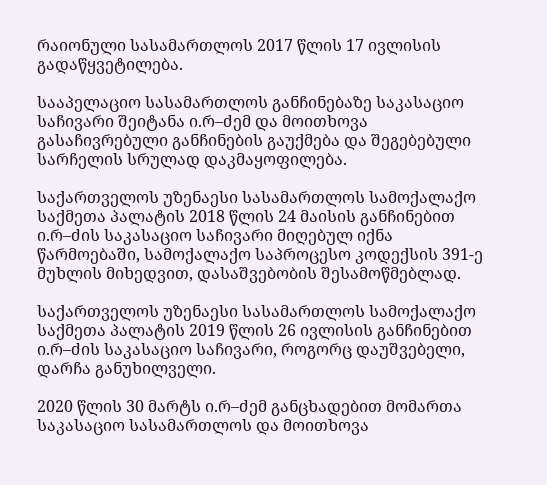რაიონული სასამართლოს 2017 წლის 17 ივლისის გადაწყვეტილება.

სააპელაციო სასამართლოს განჩინებაზე საკასაციო საჩივარი შეიტანა ი.რ–ძემ და მოითხოვა გასაჩივრებული განჩინების გაუქმება და შეგებებული სარჩელის სრულად დაკმაყოფილება.

საქართველოს უზენაესი სასამართლოს სამოქალაქო საქმეთა პალატის 2018 წლის 24 მაისის განჩინებით ი.რ–ძის საკასაციო საჩივარი მიღებულ იქნა წარმოებაში, სამოქალაქო საპროცესო კოდექსის 391-ე მუხლის მიხედვით, დასაშვებობის შესამოწმებლად.

საქართველოს უზენაესი სასამართლოს სამოქალაქო საქმეთა პალატის 2019 წლის 26 ივლისის განჩინებით ი.რ–ძის საკასაციო საჩივარი, როგორც დაუშვებელი, დარჩა განუხილველი.

2020 წლის 30 მარტს ი.რ–ძემ განცხადებით მომართა საკასაციო სასამართლოს და მოითხოვა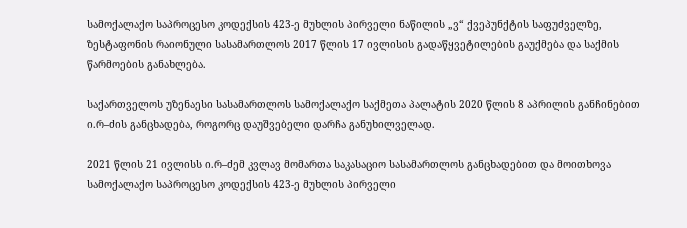სამოქალაქო საპროცესო კოდექსის 423-ე მუხლის პირველი ნაწილის „ვ“ ქვეპუნქტის საფუძველზე, ზესტაფონის რაიონული სასამართლოს 2017 წლის 17 ივლისის გადაწყვეტილების გაუქმება და საქმის წარმოების განახლება.

საქართველოს უზენაესი სასამართლოს სამოქალაქო საქმეთა პალატის 2020 წლის 8 აპრილის განჩინებით ი.რ–ძის განცხადება, როგორც დაუშვებელი დარჩა განუხილველად.

2021 წლის 21 ივლისს ი.რ–ძემ კვლავ მომართა საკასაციო სასამართლოს განცხადებით და მოითხოვა სამოქალაქო საპროცესო კოდექსის 423-ე მუხლის პირველი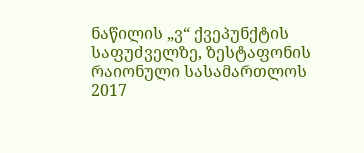ნაწილის „ვ“ ქვეპუნქტის საფუძველზე, ზესტაფონის რაიონული სასამართლოს 2017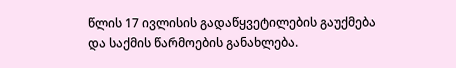წლის 17 ივლისის გადაწყვეტილების გაუქმება და საქმის წარმოების განახლება.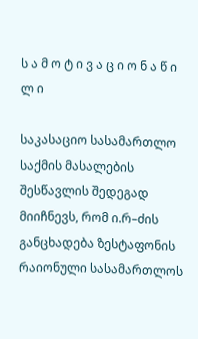ს ა მ ო ტ ი ვ ა ც ი ო ნ ა წ ი ლ ი

საკასაციო სასამართლო საქმის მასალების შესწავლის შედეგად მიიჩნევს, რომ ი.რ–ძის განცხადება ზესტაფონის რაიონული სასამართლოს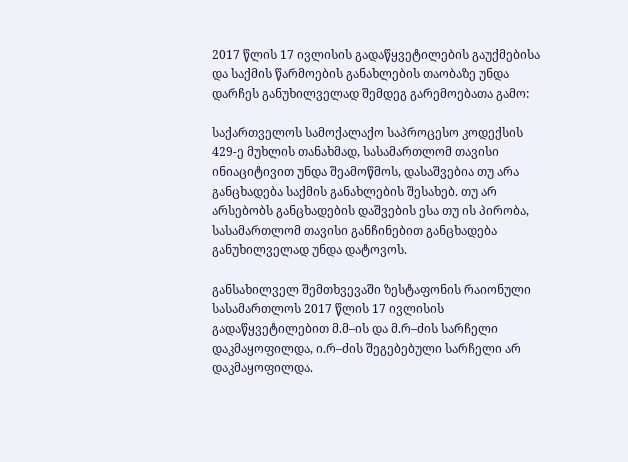2017 წლის 17 ივლისის გადაწყვეტილების გაუქმებისა და საქმის წარმოების განახლების თაობაზე უნდა დარჩეს განუხილველად შემდეგ გარემოებათა გამო:

საქართველოს სამოქალაქო საპროცესო კოდექსის 429-ე მუხლის თანახმად, სასამართლომ თავისი ინიაციტივით უნდა შეამოწმოს, დასაშვებია თუ არა განცხადება საქმის განახლების შესახებ. თუ არ არსებობს განცხადების დაშვების ესა თუ ის პირობა, სასამართლომ თავისი განჩინებით განცხადება განუხილველად უნდა დატოვოს.

განსახილველ შემთხვევაში ზესტაფონის რაიონული სასამართლოს 2017 წლის 17 ივლისის გადაწყვეტილებით მ.მ–ის და მ.რ–ძის სარჩელი დაკმაყოფილდა, ი.რ–ძის შეგებებული სარჩელი არ დაკმაყოფილდა.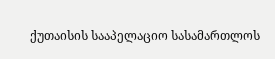ქუთაისის სააპელაციო სასამართლოს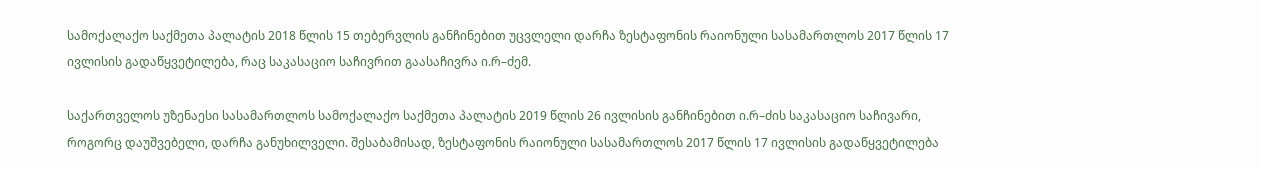სამოქალაქო საქმეთა პალატის 2018 წლის 15 თებერვლის განჩინებით უცვლელი დარჩა ზესტაფონის რაიონული სასამართლოს 2017 წლის 17 ივლისის გადაწყვეტილება, რაც საკასაციო საჩივრით გაასაჩივრა ი.რ–ძემ.

საქართველოს უზენაესი სასამართლოს სამოქალაქო საქმეთა პალატის 2019 წლის 26 ივლისის განჩინებით ი.რ–ძის საკასაციო საჩივარი, როგორც დაუშვებელი, დარჩა განუხილველი. შესაბამისად, ზესტაფონის რაიონული სასამართლოს 2017 წლის 17 ივლისის გადაწყვეტილება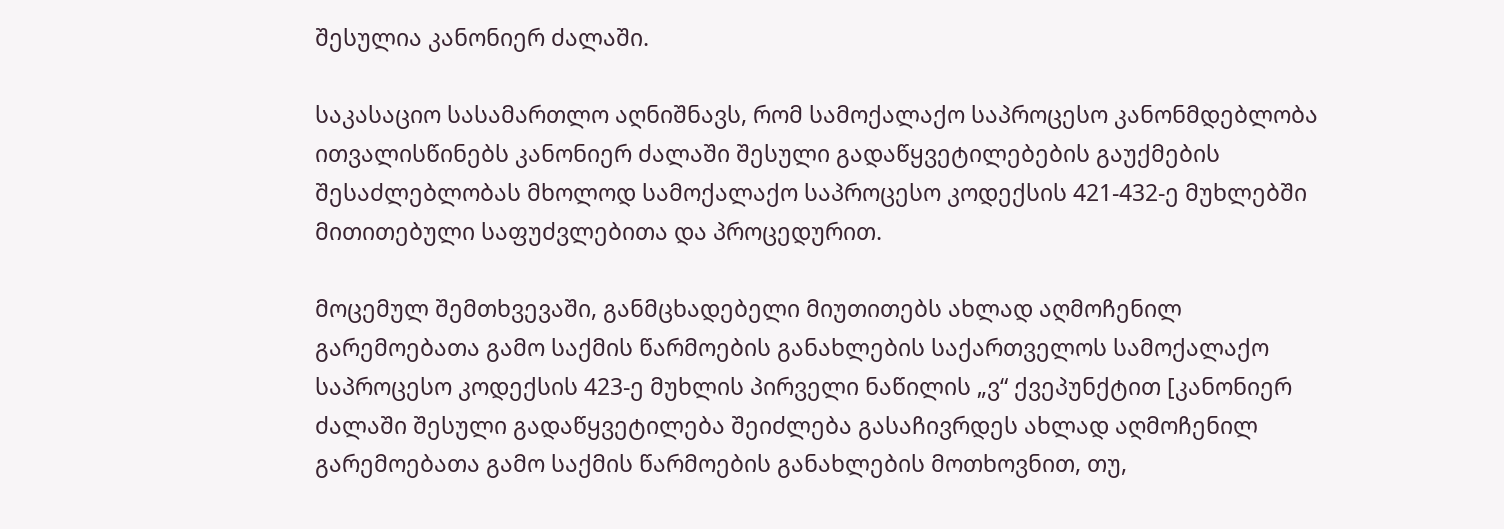შესულია კანონიერ ძალაში.

საკასაციო სასამართლო აღნიშნავს, რომ სამოქალაქო საპროცესო კანონმდებლობა ითვალისწინებს კანონიერ ძალაში შესული გადაწყვეტილებების გაუქმების შესაძლებლობას მხოლოდ სამოქალაქო საპროცესო კოდექსის 421-432-ე მუხლებში მითითებული საფუძვლებითა და პროცედურით.

მოცემულ შემთხვევაში, განმცხადებელი მიუთითებს ახლად აღმოჩენილ გარემოებათა გამო საქმის წარმოების განახლების საქართველოს სამოქალაქო საპროცესო კოდექსის 423-ე მუხლის პირველი ნაწილის „ვ“ ქვეპუნქტით [კანონიერ ძალაში შესული გადაწყვეტილება შეიძლება გასაჩივრდეს ახლად აღმოჩენილ გარემოებათა გამო საქმის წარმოების განახლების მოთხოვნით, თუ,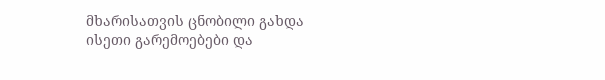მხარისათვის ცნობილი გახდა ისეთი გარემოებები და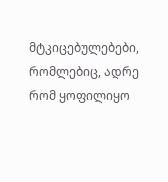მტკიცებულებები, რომლებიც, ადრე რომ ყოფილიყო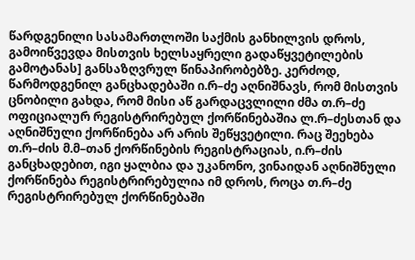წარდგენილი სასამართლოში საქმის განხილვის დროს, გამოიწვევდა მისთვის ხელსაყრელი გადაწყვეტილების გამოტანას] განსაზღვრულ წინაპირობებზე. კერძოდ, წარმოდგენილ განცხადებაში ი.რ–ძე აღნიშნავს, რომ მისთვის ცნობილი გახდა, რომ მისი აწ გარდაცვლილი ძმა თ.რ–ძე ოფიციალურ რეგისტრირებულ ქორწინებაშია ლ.რ–ძესთან და აღნიშნული ქორწინება არ არის შეწყვეტილი. რაც შეეხება თ.რ–ძის მ.მ–თან ქორწინების რეგისტრაციას, ი.რ–ძის განცხადებით, იგი ყალბია და უკანონო, ვინაიდან აღნიშნული ქორწინება რეგისტრირებულია იმ დროს, როცა თ.რ–ძე რეგისტრირებულ ქორწინებაში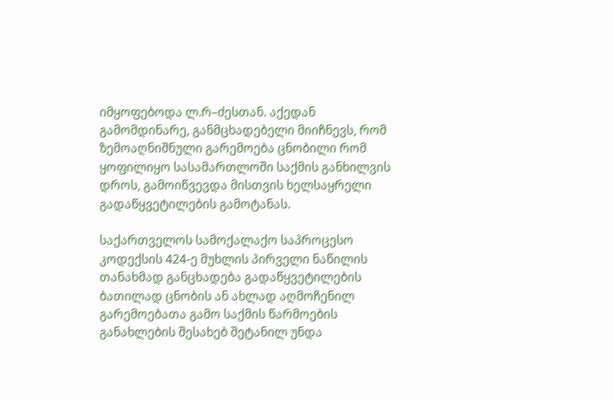იმყოფებოდა ლ.რ–ძესთან. აქედან გამომდინარე, განმცხადებელი მიიჩნევს, რომ ზემოაღნიშნული გარემოება ცნობილი რომ ყოფილიყო სასამართლოში საქმის განხილვის დროს, გამოიწვევდა მისთვის ხელსაყრელი გადაწყვეტილების გამოტანას.

საქართველოს სამოქალაქო საპროცესო კოდექსის 424-ე მუხლის პირველი ნაწილის თანახმად განცხადება გადაწყვეტილების ბათილად ცნობის ან ახლად აღმოჩენილ გარემოებათა გამო საქმის წარმოების განახლების შესახებ შეტანილ უნდა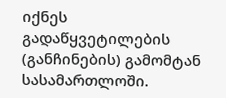იქნეს გადაწყვეტილების (განჩინების) გამომტან სასამართლოში.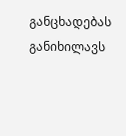განცხადებას განიხილავს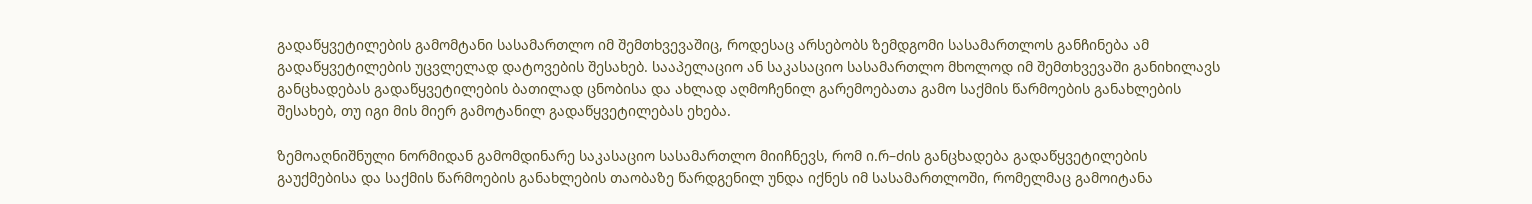გადაწყვეტილების გამომტანი სასამართლო იმ შემთხვევაშიც, როდესაც არსებობს ზემდგომი სასამართლოს განჩინება ამ გადაწყვეტილების უცვლელად დატოვების შესახებ. სააპელაციო ან საკასაციო სასამართლო მხოლოდ იმ შემთხვევაში განიხილავს განცხადებას გადაწყვეტილების ბათილად ცნობისა და ახლად აღმოჩენილ გარემოებათა გამო საქმის წარმოების განახლების შესახებ, თუ იგი მის მიერ გამოტანილ გადაწყვეტილებას ეხება.

ზემოაღნიშნული ნორმიდან გამომდინარე საკასაციო სასამართლო მიიჩნევს, რომ ი.რ–ძის განცხადება გადაწყვეტილების გაუქმებისა და საქმის წარმოების განახლების თაობაზე წარდგენილ უნდა იქნეს იმ სასამართლოში, რომელმაც გამოიტანა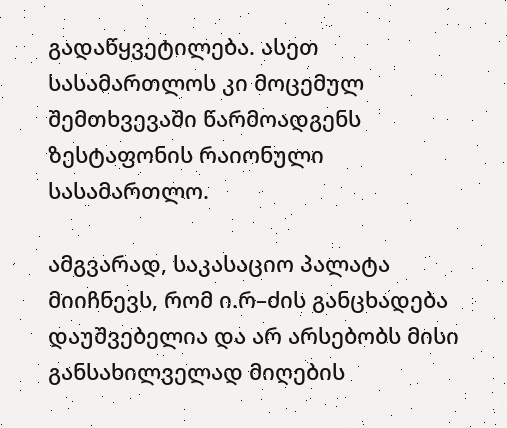გადაწყვეტილება. ასეთ სასამართლოს კი მოცემულ შემთხვევაში წარმოადგენს ზესტაფონის რაიონული სასამართლო.

ამგვარად, საკასაციო პალატა მიიჩნევს, რომ ი.რ–ძის განცხადება დაუშვებელია და არ არსებობს მისი განსახილველად მიღების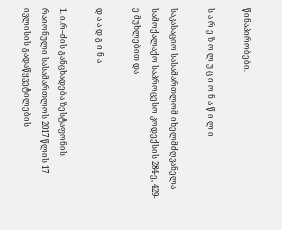წინაპირობები.

ს ა რ ე ზ ო ლ უ ც ი ო ნ ა წ ი ლ ი

საკასაციო სასამართლომ იხელმძღვანელა სამოქალაქო საპროცესო კოდექსის 284-ე, 429-ე მუხლებით და

დ ა ა დ გ ი ნ ა

1. ი.რ–ძის განცხადება ზესტაფონის რაიონული სასამართლოს 2017 წლის 17 ივლისის გადაწყვეტილების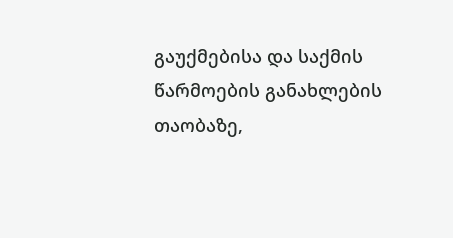გაუქმებისა და საქმის წარმოების განახლების თაობაზე,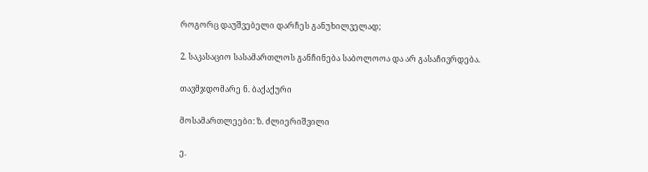როგორც დაუშვებელი დარჩეს განუხილველად;

2. საკასაციო სასამართლოს განჩინება საბოლოოა და არ გასაჩივრდება.

თავმჯდომარე ნ. ბაქაქური

მოსამართლეები: ზ. ძლიერიშვილი

ე.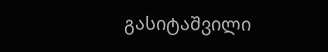გასიტაშვილი